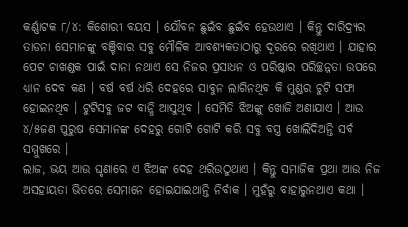କର୍ଣ୍ଣାଟକ ୮/୪: କିଶୋରୀ ବୟସ । ଯୌବନ ଛୁଇଁବ ଛୁଇଁବ ହେଉଥାଏ । କିନ୍ତୁ ଦାରିଦ୍ର୍ୟର ତାଡନା ସେମାନଙ୍କୁ ବଞ୍ଚିବାର ସବୁ ମୌଳିକ ଆବଶ୍ୟକତାଠାରୁ ଦୂରରେ ରଖିଥାଏ । ଯାହାର ପେଟ ଚାଖଣ୍ଡକ ପାଇଁ ଦାନା ନଥାଏ ସେ ନିଜର ପ୍ରସାଧନ ଓ ପରିଷ୍କାର ପରିଚ୍ଛନ୍ନତା ଉପରେ ଧ୍ୟାନ ଦେବ କଣ । ବର୍ଷ ବର୍ଷ ଧରି ଦେହରେ ସାବୁନ ଲାଗିନଥିବ କି ମୁଣ୍ଡର ଚୁଟି ସଫା ହୋଇନଥିବ । ଟୁଟିସବୁ ଜଟ ବାନ୍ଧି ଆସୁଥିବ । ସେମିତି ଝିଅଙ୍କୁ ଖୋଜି ଅଣାଯାଏ । ଆଉ ୪/୫ଜଣ ପୁରୁଷ ସେମାନଙ୍କ ଦେହରୁ ଗୋଟି ଗୋଟି କରି ସବୁ ବସ୍ତ୍ର ଖୋଲିଦିଅନ୍ତି ସର୍ବ ସମ୍ମୁଖରେ ।
ଲାଜ, ଭୟ ଆଉ ଘୃଣାରେ ଏ ଝିଅଙ୍କ ଦେହ ଥରିଉଠୁଥାଏ । କିନ୍ତୁ ସମାଜିକ ପ୍ରଥା ଆଉ ନିଜ ଅସହାୟତା ଭିତରେ ସେମାନେ ହୋଇଯାଇଥାନ୍ତି ନିର୍ବାକ । ମୁହଁରୁ ବାହାରୁନଥାଏ କଥା ।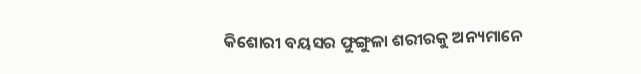କିଶୋରୀ ବୟସର ଫୁଙ୍ଗୁଳା ଶରୀରକୁ ଅନ୍ୟମାନେ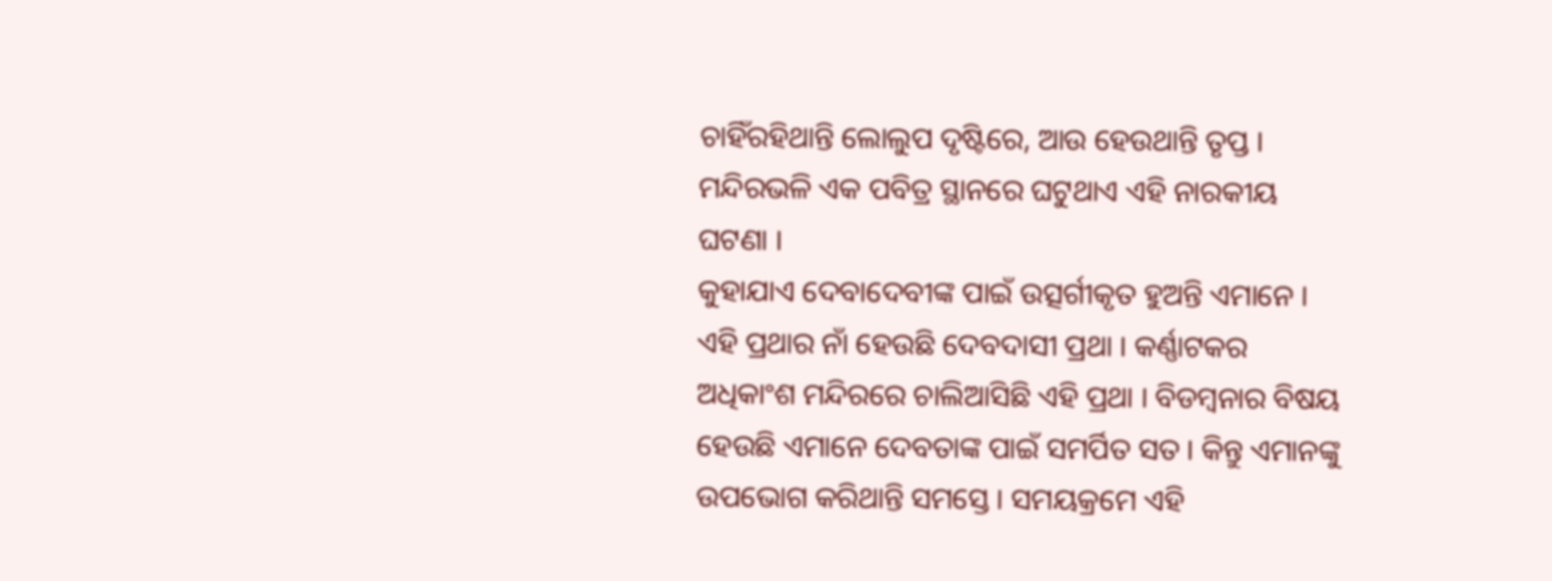ଚାହିଁରହିଥାନ୍ତି ଲୋଲୁପ ଦୃଷ୍ଟିରେ, ଆଉ ହେଉଥାନ୍ତି ତୃପ୍ତ । ମନ୍ଦିରଭଳି ଏକ ପବିତ୍ର ସ୍ଥାନରେ ଘଟୁଥାଏ ଏହି ନାରକୀୟ ଘଟଣା ।
କୁହାଯାଏ ଦେବାଦେବୀଙ୍କ ପାଇଁ ଉତ୍ସର୍ଗୀକୃତ ହୁଅନ୍ତି ଏମାନେ । ଏହି ପ୍ରଥାର ନାଁ ହେଉଛି ଦେବଦାସୀ ପ୍ରଥା । କର୍ଣ୍ଣାଟକର ଅଧିକାଂଶ ମନ୍ଦିରରେ ଚାଲିଆସିଛି ଏହି ପ୍ରଥା । ବିଡମ୍ବନାର ବିଷୟ ହେଉଛି ଏମାନେ ଦେବତାଙ୍କ ପାଇଁ ସମର୍ପିତ ସତ । କିନ୍ତୁ ଏମାନଙ୍କୁ ଉପଭୋଗ କରିଥାନ୍ତି ସମସ୍ତେ । ସମୟକ୍ରମେ ଏହି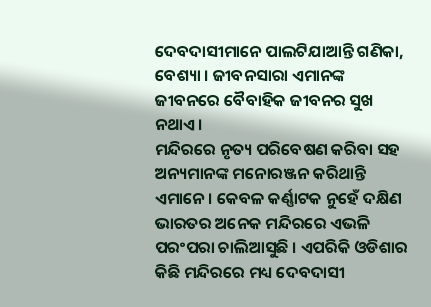ଦେବଦାସୀମାନେ ପାଲଟିଯାଆନ୍ତି ଗଣିକା, ବେଶ୍ୟା । ଜୀବନସାରା ଏମାନଙ୍କ ଜୀବନରେ ବୈବାହିକ ଜୀବନର ସୁଖ ନଥାଏ ।
ମନ୍ଦିରରେ ନୃତ୍ୟ ପରିବେଷଣ କରିବା ସହ ଅନ୍ୟମାନଙ୍କ ମନୋରଞ୍ଜନ କରିଥାନ୍ତି ଏମାନେ । କେବଳ କର୍ଣ୍ଣାଟକ ନୁହେଁ ଦକ୍ଷିଣ ଭାରତର ଅନେକ ମନ୍ଦିରରେ ଏଭଳି ପରଂପରା ଚାଲିଆସୁଛି । ଏପରିକି ଓଡିଶାର କିଛି ମନ୍ଦିରରେ ମଧ୍ୟ ଦେବଦାସୀ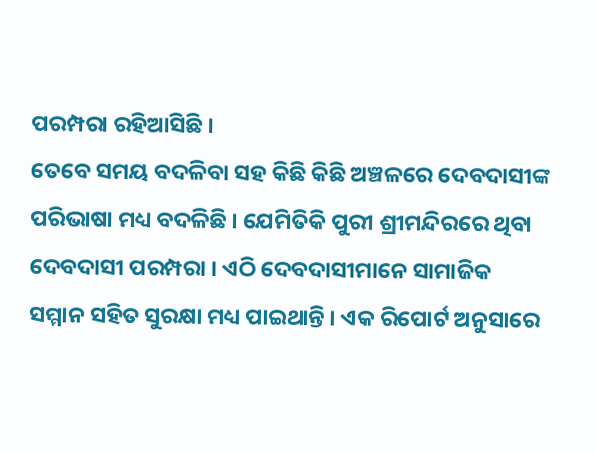ପରମ୍ପରା ରହିଆସିଛି ।
ତେବେ ସମୟ ବଦଳିବା ସହ କିଛି କିଛି ଅଞ୍ଚଳରେ ଦେବଦାସୀଙ୍କ ପରିଭାଷା ମଧ୍ୟ ବଦଳିଛି । ଯେମିତିକି ପୁରୀ ଶ୍ରୀମନ୍ଦିରରେ ଥିବା ଦେବଦାସୀ ପରମ୍ପରା । ଏଠି ଦେବଦାସୀମାନେ ସାମାଜିକ ସମ୍ମାନ ସହିତ ସୁରକ୍ଷା ମଧ୍ୟ ପାଇଥାନ୍ତି । ଏକ ରିପୋର୍ଟ ଅନୁସାରେ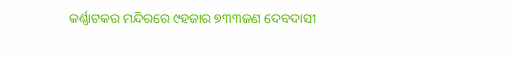କର୍ଣ୍ଣାଟକର ମନ୍ଦିରରେ ୯ହଜାର ୭୩୩ଜଣ ଦେବଦାସୀ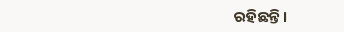ରହିଛନ୍ତି।